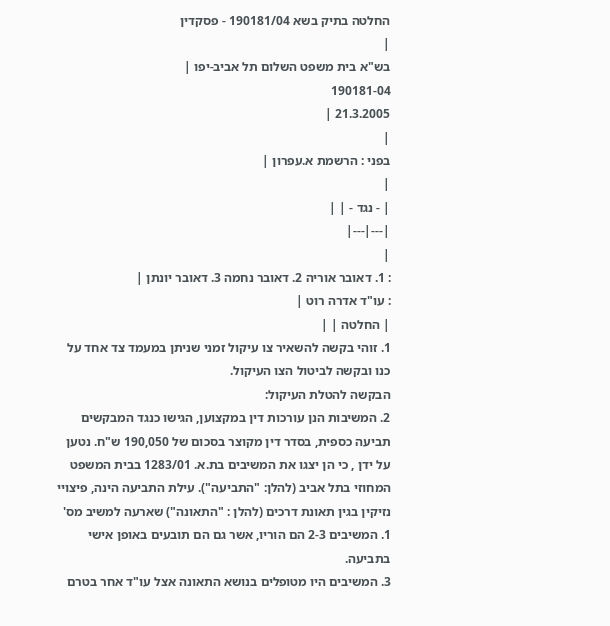החלטה בתיק בשא 190181/04 - פסקדין
|
בש"א בית משפט השלום תל אביב-יפו |
190181-04
21.3.2005 |
|
בפני : הרשמת א.עפרון |
|
| - נגד - | |
|---|---|
|
: 1. דאובר אוריה 2. דאובר נחמה 3. דאובר יונתן |
: עו"ד אדרה רוט |
| החלטה | |
1. זוהי בקשה להשאיר צו עיקול זמני שניתן במעמד צד אחד על כנו ובקשה לביטול הצו העיקול.
הבקשה להטלת העיקול:
2. המשיבות הנן עורכות דין במקצוען, הגישו כנגד המבקשים תביעה כספית, בסדר דין מקוצר בסכום של 190,050 ש"ח. נטען על ידן , כי הן יצגו את המשיבים בת.א. 1283/01 בבית המשפט המחוזי בתל אביב (להלן: "התביעה"). עילת התביעה הינה, פיצויי נזיקין בגין תאונת דרכים (להלן : "התאונה") שארעה למשיב מס' 1. המשיבים 2-3 הם הוריו, אשר גם הם תובעים באופן אישי בתביעה.
3. המשיבים היו מטופלים בנושא התאונה אצל עו"ד אחר בטרם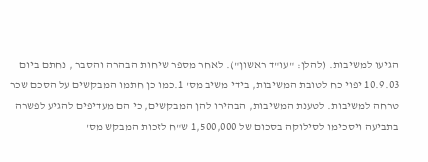הגיעו למשיבות. (להלן: "עו"ד ראשון"). לאחר מספר שיחות הבהרה והסבר , נחתם ביום 10.9.03 יפוי כח לטובת המשיבות, בידי משיב מס' 1.כמו כן חתמו המבקשים על הסכם שכר טרחה למשיבות. לטענת המשיבות, הבהירו להן המבקשים, כי הם מעדיפים להגיע לפשרה בתביעה ויסכימו לסילוקה בסכום של 1,500,000 ש"ח לזכות המבקש מס'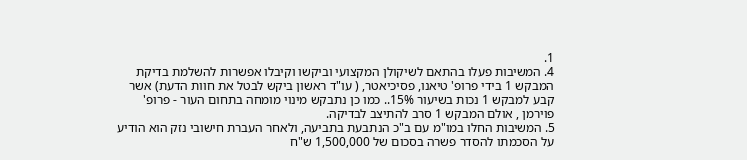1.
4. המשיבות פעלו בהתאם לשיקולן המקצועי וביקשו וקיבלו אפשרות להשלמת בדיקת המבקש 1 בידי פרופ' טיאנו, פסיכיאטר, ( עו"ד ראשון ביקש לבטל את חוות הדעת) אשר קבע למבקש 1 נכות בשיעור 15%.. כמו כן נתבקש מינוי מומחה בתחום העור - פרופ' פוירמן , אולם המבקש 1 סרב להתיצב לבדיקה.
5. המשיבות החלו במו"מ עם ב"כ הנתבעת בתביעה, ולאחר העברת חישובי נזק הוא הודיע על הסכמתו להסדר פשרה בסכום של 1,500,000 ש"ח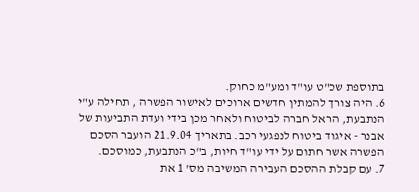בתוספת שכ"ט עו"ד ומע"מ כחוק.
6. היה צורך להמתין חדשים ארוכים לאישור הפשרה , תחילה ע"י הנתבעת, הראל חברה לביטוח ולאחר מכן בידי ועדת התביעות של אבנר - איגוד ביטוח לנפגעי רכב. בתאריך 21.9.04 הועבר הסכם הפשרה אשר חתום על ידי עו"ד חיות, ב"כ הנתבעת, כמוסכם.
7. עם קבלת ההסכם העבירה המשיבה מס' 1 את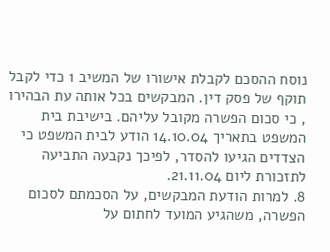נוסח ההסכם לקבלת אישורו של המשיב 1 כדי לקבל תוקף של פסק דין. המבקשים בכל אותה עת הבהירו , כי סכום הפשרה מקובל עליהם. בישיבת בית המשפט בתאריך 14.10.04 הודע לבית המשפט כי הצדדים הגיעו להסדר, לפיכך נקבעה התביעה לתזכורת ליום 21.11.04.
8. למרות הודעת המבקשים, על הסכמתם לסכום הפשרה, משהגיע המועד לחתום על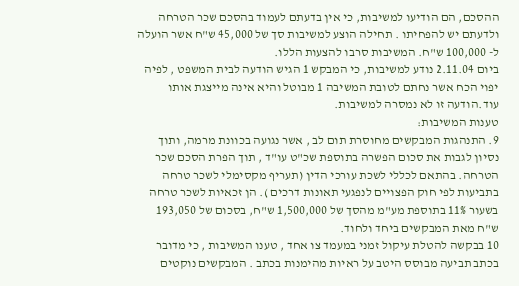ההסכם, הם הודיעו למשיבות, כי אין בדעתם לעמוד בהסכם שכר הטרחה ולדעתם יש להפחיתו . תחילה הוצע למשיבות סך של 45,000 ש"ח אשר הועלה ל- 100,000 ש"ח. המשיבות סרבו להצעות הללו.
ביום 2.11.04 נודע למשיבות, כי המבקש 1 הגיש הודעה לבית המשפט , לפיה יפוי הכח אשר נחתם לטובת המשיבה 1 מבוטל והיא אינה מייצגת אותו עוד.הודעה זו לא נמסרה למשיבות.
טענות המשיבות:
9. התנהגות המבקשים מחוסרת תום לב , אשר נגועה בכוונת מרמה, ותוך נסיון לגבות את סכום הפשרה בתוספת שכ"ט עו"ד , תוך הפרת הסכם שכר הטרחה. בהתאם לכללי לשכת עורכי הדין (תעריף מקסימלי לשכר טרחה בתביעות לפי חוק הפצויים לנפגעי תאונות דרכים ). הן זכאיות לשכר טרחה בשעור 11% בתוספת מע"מ מהסך של 1,500,000 ש"ח, בסכום של 193,050 ש"ח מאת המבקשים ביחד ולחוד.
10 בבקשה להטלת עיקול זמני במעמד צו אחד , טענו המשיבות , כי מדובר בכתב תביעה מבוסס היטב על ראיות מהימנות בכתב . המבקשים נוקטים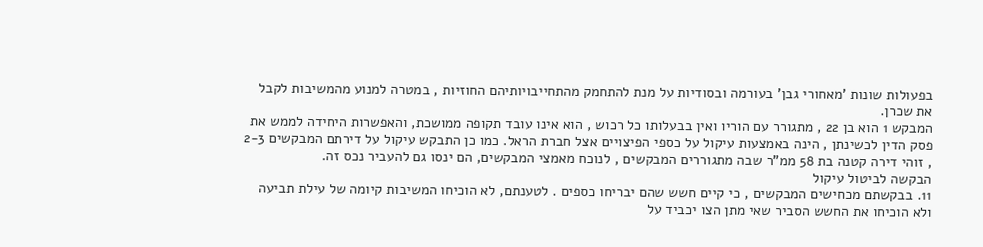בפעולות שונות 'מאחורי גבן' בעורמה ובסודיות על מנת להתחמק מהתחייבויותיהם החוזיות , במטרה למנוע מהמשיבות לקבל את שכרן.
המבקש 1 הוא בן 22 , מתגורר עם הוריו ואין בבעלותו כל רכוש , הוא אינו עובד תקופה ממושכת, והאפשרות היחידה לממש את פסק הדין לכשינתן , הינה באמצעות עיקול על כספי הפיצויים אצל חברת הראל. כמו כן התבקש עיקול על דירתם המבקשים 2-3 , זוהי דירה קטנה בת 58 ממ"ר שבה מתגוררים המבקשים , לנוכח מאמצי המבקשים, הם ינסו גם להעביר נכס זה.
הבקשה לביטול עיקול
11. בבקשתם מכחישים המבקשים , כי קיים חשש שהם יבריחו כספים . לטענתם, לא הוכיחו המשיבות קיומה של עילת תביעה ולא הוכיחו את החשש הסביר שאי מתן הצו יכביד על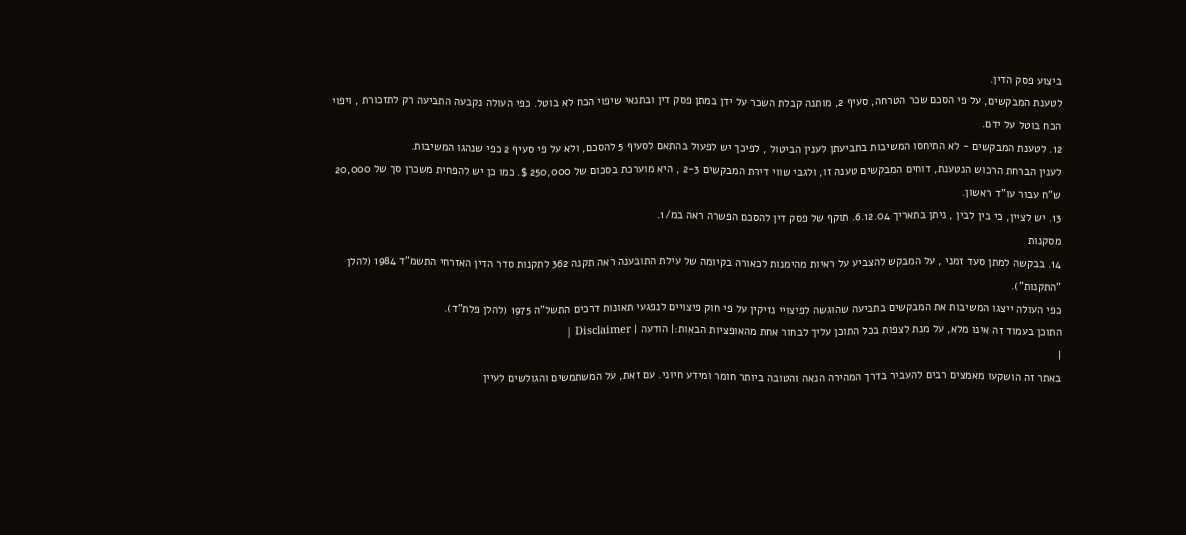ביצוע פסק הדין.
לטענת המבקשים, על פי הסכם שכר הטרחה, סעיף 2, מותנה קבלת השכר על ידן במתן פסק דין ובתנאי שיפוי הכח לא בוטל. כפי העולה נקבעה התביעה רק לתזכורת , ויפוי הכח בוטל על ידם.
12. לטענת המבקשים - לא התיחסו המשיבות בתביעתן לענין הביטול , לפיכך יש לפעול בהתאם לסעיף 5 להסכם, ולא על פי סעיף 2 כפי שנהגו המשיבות.
לענין הברחת הרכוש הנטענת, דוחים המבקשים טענה זו, ולגבי שווי דירת המבקשים 2-3 , היא מוערכת בסכום של 250,000 $. כמו כן יש להפחית משכרן סך של 20,000 ש"ח עבור עו"ד ראשון.
13. יש לציין, כי בין לבין , ניתן בתאריך 6.12.04. תוקף של פסק דין להסכם הפשרה ראה במ/1.
מסקנות
14. בבקשה למתן סעד זמני , על המבקש להצביע על ראיות מהימנות לכאורה בקיומה של עילת התובענה ראה תקנה 362 לתקנות סדר הדין האזרחי התשמ"ד 1984 (להלן "התקנות").
כפי העולה ייצגו המשיבות את המבקשים בתביעה שהוגשה לפיצויי נזיקין על פי חוק פיצויים לנפגעי תאונות דרכים התשל"ה 1975 (להלן פלת"ד).
התוכן בעמוד זה אינו מלא, על מנת לצפות בכל התוכן עליך לבחור אחת מהאופציות הבאות:| הודעה | Disclaimer |
|
באתר זה הושקעו מאמצים רבים להעביר בדרך המהירה הנאה והטובה ביותר חומר ומידע חיוני. עם זאת, על המשתמשים והגולשים לעיין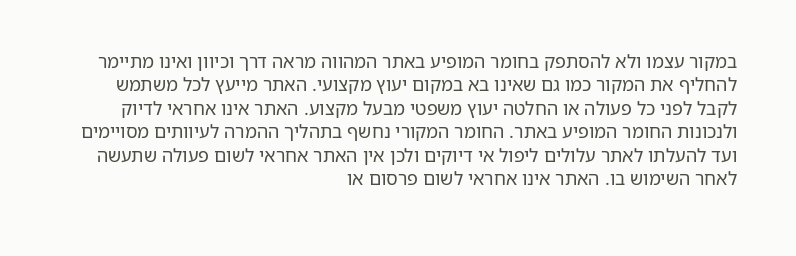במקור עצמו ולא להסתפק בחומר המופיע באתר המהווה מראה דרך וכיוון ואינו מתיימר להחליף את המקור כמו גם שאינו בא במקום יעוץ מקצועי. האתר מייעץ לכל משתמש לקבל לפני כל פעולה או החלטה יעוץ משפטי מבעל מקצוע. האתר אינו אחראי לדיוק ולנכונות החומר המופיע באתר. החומר המקורי נחשף בתהליך ההמרה לעיוותים מסויימים ועד להעלתו לאתר עלולים ליפול אי דיוקים ולכן אין האתר אחראי לשום פעולה שתעשה לאחר השימוש בו. האתר אינו אחראי לשום פרסום או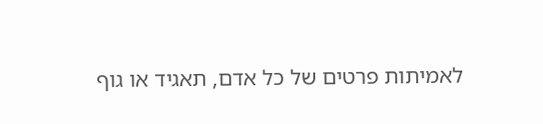לאמיתות פרטים של כל אדם, תאגיד או גוף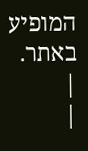המופיע באתר. |
|